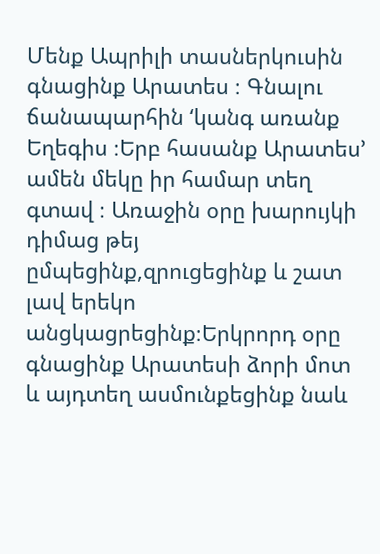Մենք Ապրիլի տասներկուսին գնացինք Արատես ։ Գնալու ճանապարհին ‘կանգ առանք Եղեգիս ։Երբ հասանք Արատես’ ամեն մեկը իր համար տեղ գտավ ։ Առաջին օրը խարույկի դիմաց թեյ ըմպեցինք,զրուցեցինք և շատ լավ երեկո անցկացրեցինք։Երկրորդ օրը գնացինք Արատեսի ձորի մոտ և այդտեղ ասմունքեցինք նաև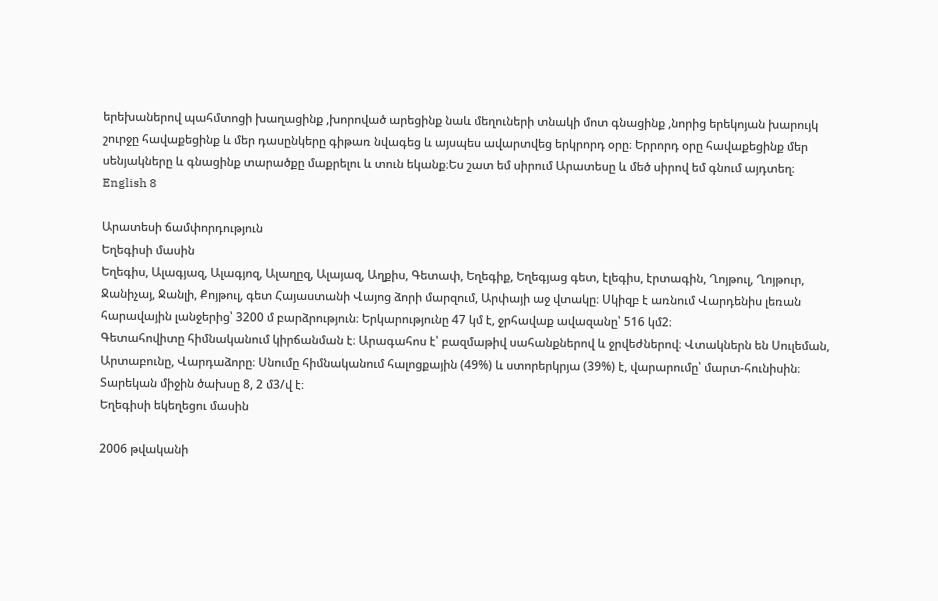երեխաներով պահմտոցի խաղացինք ,խորոված արեցինք նաև մեղուների տնակի մոտ գնացինք ,նորից երեկոյան խարույկ շուրջը հավաքեցինք և մեր դասընկերը գիթառ նվագեց և այսպես ավարտվեց երկրորդ օրը։ Երրորդ օրը հավաքեցինք մեր սենյակները և գնացինք տարածքը մաքրելու և տուն եկանք։Ես շատ եմ սիրում Արատեսը և մեծ սիրով եմ գնում այդտեղ։
English 8

Արատեսի ճամփորդություն
Եղեգիսի մասին
Եղեգիս, Ալագյազ, Ալագյոզ, Ալաղըզ, Ալայազ, Աղքիս, Գետափ, Եղեգիք, Եղեգյաց գետ, էլեգիս, էրտագին, Ղոյթուլ, Ղոյթուր, Ջանիչայ, Ջանլի, Քոյթուլ, գետ Հայաստանի Վայոց ձորի մարզում, Արփայի աջ վտակը։ Սկիզբ է առնում Վարդենիս լեռան հարավային լանջերից՝ 3200 մ բարձրություն։ Երկարությունը 47 կմ է, ջրհավաք ավազանը՝ 516 կմ2։
Գետահովիտը հիմնականում կիրճանման է։ Արագահոս է՝ բազմաթիվ սահանքներով և ջրվեժներով։ Վտակներն են Սուլեման, Արտաբունը, Վարդաձորը։ Սնումը հիմնականում հալոցքային (49%) և ստորերկրյա (39%) է, վարարումը՝ մարտ-հունիսին։ Տարեկան միջին ծախսը 8, 2 մ3/վ է։
Եղեգիսի եկեղեցու մասին

2006 թվականի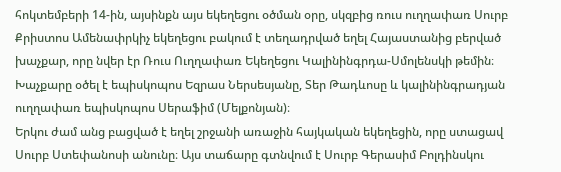հոկտեմբերի 14-ին, այսինքն այս եկեղեցու օծման օրը, սկզբից ռուս ուղղափառ Սուրբ Քրիստոս Ամենափրկիչ եկեղեցու բակում է տեղադրված եղել Հայաստանից բերված խաչքար, որը նվեր էր Ռուս Ուղղափառ Եկեղեցու Կալինինգրդա-Սմոլենսկի թեմին։ Խաչքարը օծել է եպիսկոպոս Եզրաս Ներսեսյանը, Տեր Թադևոսը և կալինինգրադյան ուղղափառ եպիսկոպոս Սերաֆիմ (Մելքոնյան)։
Երկու ժամ անց բացված է եղել շրջանի առաջին հայկական եկեղեցին, որը ստացավ Սուրբ Ստեփանոսի անունը։ Այս տաճարը գտնվում է Սուրբ Գերասիմ Բոլդինսկու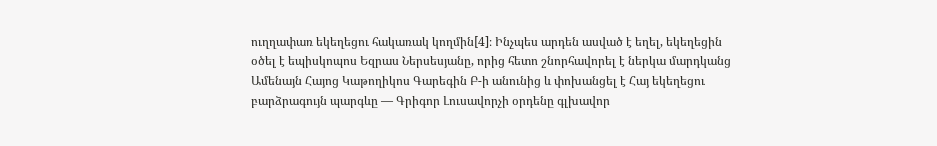ուղղափառ եկեղեցու հակառակ կողմին[4]։ Ինչպես արդեն ասված է եղել, եկեղեցին օծել է եպիսկոպոս Եզրաս Ներսեսյանը, որից հետո շնորհավորել է ներկա մարդկանց Ամենայն Հայոց Կաթողիկոս Գարեգին Բ-ի անունից և փոխանցել է Հայ եկեղեցու բարձրագույն պարգևը — Գրիգոր Լուսավորչի օրդենը գլխավոր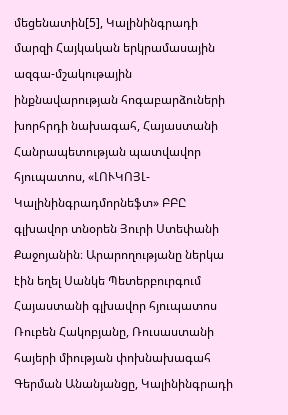մեցենատին[5], Կալինինգրադի մարզի Հայկական երկրամասային ազգա-մշակութային ինքնավարության հոգաբարձուների խորհրդի նախագահ, Հայաստանի Հանրապետության պատվավոր հյուպատոս, «ԼՈՒԿՈՅԼ-Կալինինգրադմորնեֆտ» ԲԲԸ գլխավոր տնօրեն Յուրի Ստեփանի Քաջոյանին։ Արարողությանը ներկա էին եղել Սանկե Պետերբուրգում Հայաստանի գլխավոր հյուպատոս Ռուբեն Հակոբյանը, Ռուսաստանի հայերի միության փոխնախագահ Գերման Անանյանցը, Կալինինգրադի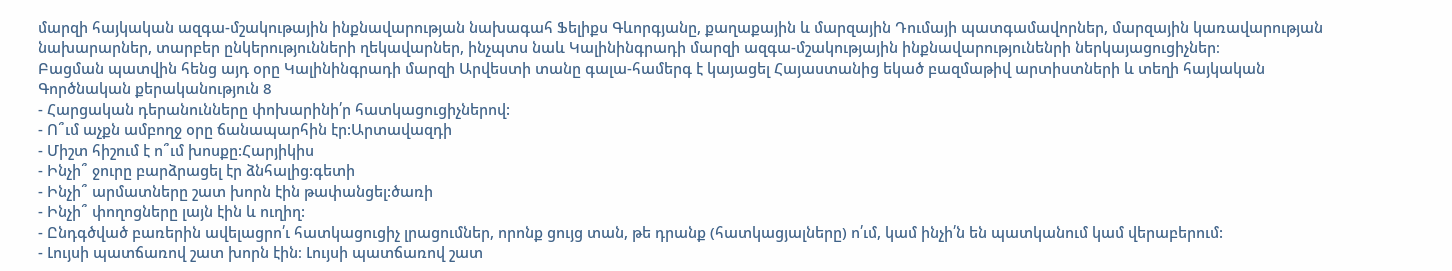մարզի հայկական ազգա-մշակութային ինքնավարության նախագահ Ֆելիքս Գևորգյանը, քաղաքային և մարզային Դումայի պատգամավորներ, մարզային կառավարության նախարարներ, տարբեր ընկերությունների ղեկավարներ, ինչպտս նաև Կալինինգրադի մարզի ազգա-մշակությային ինքնավարությունենրի ներկայացուցիչներ։
Բացման պատվին հենց այդ օրը Կալինինգրադի մարզի Արվեստի տանը գալա-համերգ է կայացել Հայաստանից եկած բազմաթիվ արտիստների և տեղի հայկական
Գործնական քերականություն 8
- Հարցական դերանունները փոխարինի՛ր հատկացուցիչներով:
- Ո՞ւմ աչքն ամբողջ օրը ճանապարհին էր:Արտավազդի
- Միշտ հիշում է ո՞ւմ խոսքը:Հարյիկիս
- Ինչի՞ ջուրը բարձրացել էր ձնհալից:գետի
- Ինչի՞ արմատները շատ խորն էին թափանցել:ծառի
- Ինչի՞ փողոցները լայն էին և ուղիղ:
- Ընդգծված բառերին ավելացրո՛ւ հատկացուցիչ լրացումներ, որոնք ցույց տան, թե դրանք (հատկացյալները) ո՛ւմ, կամ ինչի՛ն են պատկանում կամ վերաբերում:
- Լույսի պատճառով շատ խորն էին։ Լույսի պատճառով շատ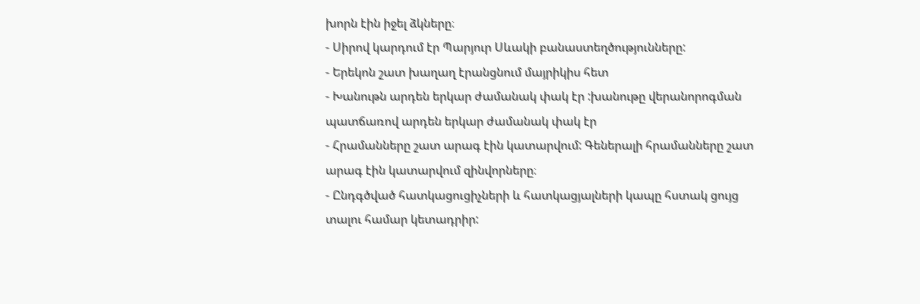խորն էին իջել ձկները։
- Սիրով կարդում էր Պարյուր Սևակի բանաստեղծությունները:
- Երեկոն շատ խաղաղ էրանցնում մայրիկիս հետ
- Խանութն արդեն երկար ժամանակ փակ էր :խանութը վերանորոգման պատճառով արդեն երկար ժամանակ փակ էր
- Հրամանները շատ արագ էին կատարվում: Գեներալի հրամանները շատ արագ էին կատարվում զինվորները։
- Ընդգծված հատկացուցիչների և հատկացյալների կապը հստակ ցույց տալու համար կետադրիր: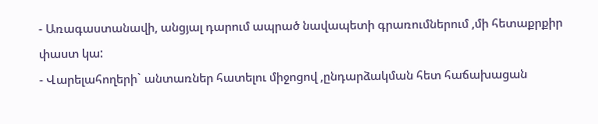- Առագաստանավի, անցյալ դարում ապրած նավապետի գրառումներում ,մի հետաքրքիր փաստ կա:
- Վարելահողերի` անտառներ հատելու միջոցով ,ընդարձակման հետ հաճախացան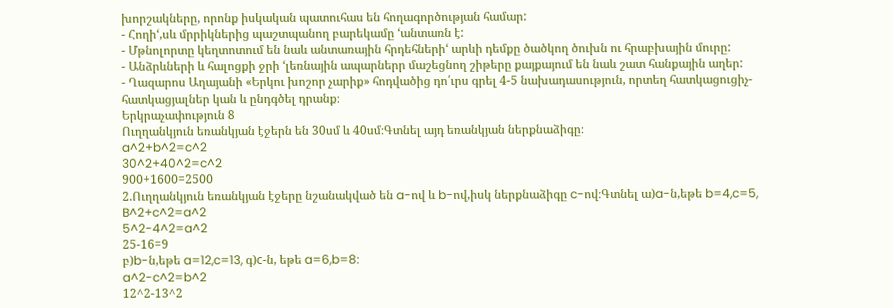խորշակները, որոնք իսկական պատուհաս են հողագործության համար:
- Հողի‘,սև մրրիկներից պաշտպանող բարեկամը ‘անտառն է:
- Մթնոլորտը կեղտոտում են նաև անտառային հրդեհների‘ արևի դեմքը ծածկող ծուխն ու հրաբխային մուրը:
- Անձրևների և հալոցքի ջրի ‘լեռնային ապարներր մաշեցնող շիթերը քայքայում են նաև շատ հանքային աղեր:
- Ղազարոս Աղայանի «Երկու խոշոր չարիք» հոդվածից դո՛ւրս գրել 4-5 նախադասություն, որտեղ հատկացուցիչ-հատկացյալներ կան և ընդգծել դրանք։
Երկրաչափություն 8
Ուղղանկյուն եռանկյան էջերն են 30սմ և 40սմ։Գտնել այդ եռանկյան ներքնաձիգը։
a^2+b^2=c^2
30^2+40^2=c^2
900+1600=2500
2.Ուղղանկյուն եռանկյան էջերը նշանակված են a-ով և b-ով,իսկ ներքնաձիգը c-ով։Գտնել ա)a-ն,եթե b=4,c=5,
B^2+c^2=a^2
5^2-4^2=a^2
25-16=9
բ)b-ն,եթե a=12,c=13, գ)с-ն, եթե a=6,b=8:
a^2-c^2=b^2
12^2-13^2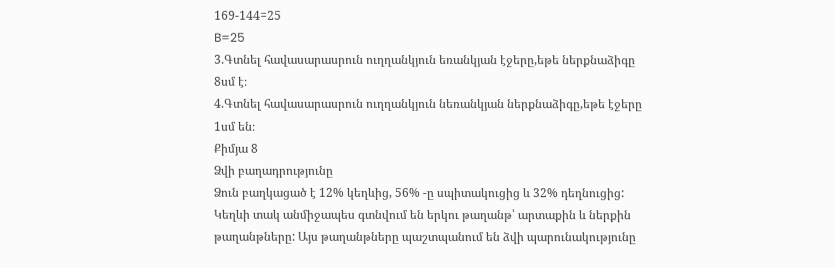169-144=25
B=25
3.Գտնել հավասարասրուն ուղղանկյուն եռանկյան էջերը,եթե ներքնաձիգը 8սմ է։
4.Գտնել հավասարասրուն ուղղանկյուն նեռանկյան ներքնաձիգը,եթե էջերը 1սմ են։
Քիմյա 8
Ձվի բաղադրությունը
Ձուն բաղկացած է 12% կեղևից, 56% -ը սպիտակուցից և 32% դեղնուցից: Կեղևի տակ անմիջապես գտնվում են երկու թաղանթ՝ արտաքին և ներքին թաղանթները: Այս թաղանթները պաշտպանում են ձվի պարունակությունը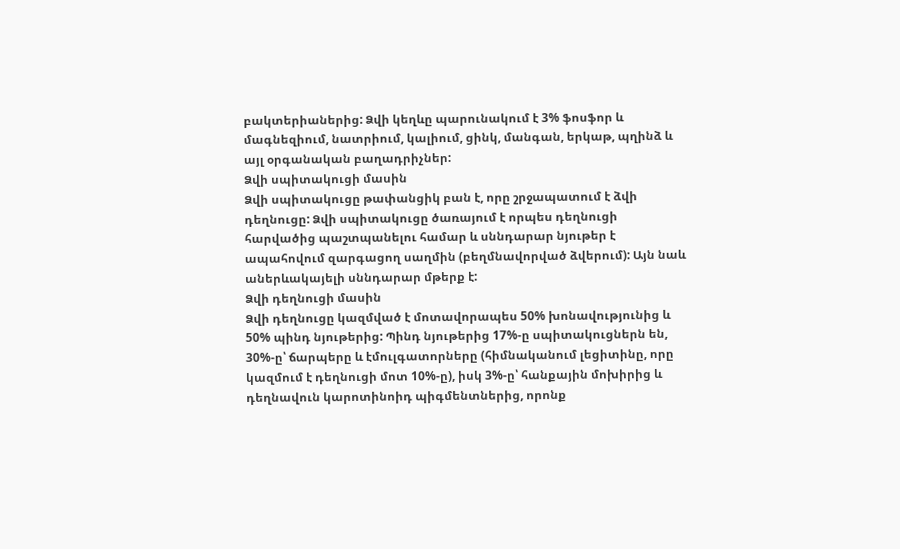բակտերիաներից: Ձվի կեղևը պարունակում է 3% ֆոսֆոր և մագնեզիում, նատրիում, կալիում, ցինկ, մանգան, երկաթ, պղինձ և այլ օրգանական բաղադրիչներ:
Ձվի սպիտակուցի մասին
Ձվի սպիտակուցը թափանցիկ բան է, որը շրջապատում է ձվի դեղնուցը: Ձվի սպիտակուցը ծառայում է որպես դեղնուցի հարվածից պաշտպանելու համար և սննդարար նյութեր է ապահովում զարգացող սաղմին (բեղմնավորված ձվերում): Այն նաև աներևակայելի սննդարար մթերք է:
Ձվի դեղնուցի մասին
Ձվի դեղնուցը կազմված է մոտավորապես 50% խոնավությունից և 50% պինդ նյութերից: Պինդ նյութերից 17%-ը սպիտակուցներն են, 30%-ը՝ ճարպերը և էմուլգատորները (հիմնականում լեցիտինը, որը կազմում է դեղնուցի մոտ 10%-ը), իսկ 3%-ը՝ հանքային մոխիրից և դեղնավուն կարոտինոիդ պիգմենտներից, որոնք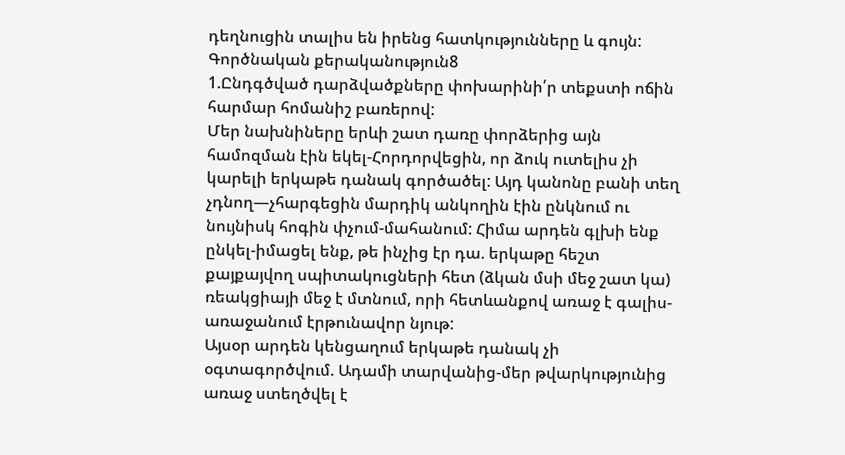դեղնուցին տալիս են իրենց հատկությունները և գույն:
Գործնական քերականություն8
1.Ընդգծված դարձվածքները փոխարինի՛ր տեքստի ոճին հարմար հոմանիշ բառերով:
Մեր նախնիները երևի շատ դառը փորձերից այն համոզման էին եկել-Հորդորվեցին, որ ձուկ ուտելիս չի կարելի երկաթե դանակ գործածել: Այդ կանոնը բանի տեղ չդնող—չհարգեցին մարդիկ անկողին էին ընկնում ու նույնիսկ հոգին փչում-մահանում: Հիմա արդեն գլխի ենք ընկել-իմացել ենք, թե ինչից էր դա. երկաթը հեշտ քայքայվող սպիտակուցների հետ (ձկան մսի մեջ շատ կա) ռեակցիայի մեջ է մտնում, որի հետևանքով առաջ է գալիս-առաջանում էրթունավոր նյութ:
Այսօր արդեն կենցաղում երկաթե դանակ չի օգտագործվում. Ադամի տարվանից-մեր թվարկությունից առաջ ստեղծվել է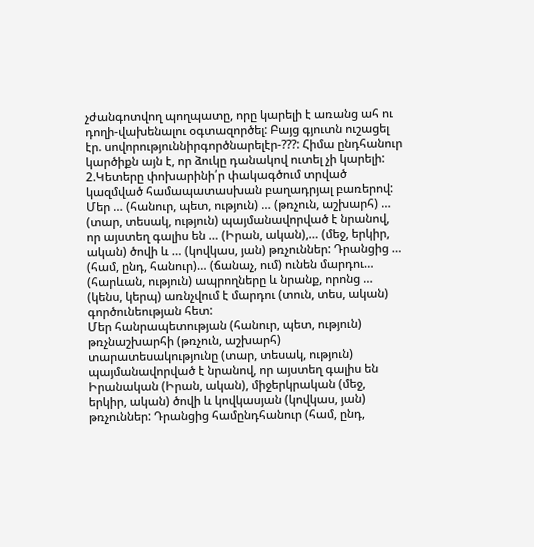չժանգոտվող պողպատը, որը կարելի է առանց ահ ու դողի-վախենալու օգտազործել: Բայց գյուտն ուշացել էր. սովորություննիրգործնարելէր-???: Հիմա ընդհանուր կարծիքն այն է, որ ձուկը դանակով ուտել չի կարելի:
2.Կետերը փոխարինի՛ր փակագծում տրված կազմված համապատասխան բաղադրյալ բառերով:
Մեր … (հանուր, պետ, ություն) … (թռչուն, աշխարհ) … (տար, տեսակ, ություն) պայմանավորված է նրանով, որ այստեղ գալիս են … (Իրան, ական),… (մեջ, երկիր, ական) ծովի և … (կովկաս, յան) թռչուններ: Դրանցից … (համ, ընդ, հանուր)… (ճանաչ, ում) ունեն մարդու… (հարևան, ություն) ապրողները և նրանք, որոնց … (կենս, կերպ) առնչվում է մարդու (տուն, տես, ական) գործունեության հետ:
Մեր հանրապետության (հանուր, պետ, ություն) թռչնաշխարհի (թռչուն, աշխարհ) տարատեսակությունը (տար, տեսակ, ություն) պայմանավորված է նրանով, որ այստեղ գալիս են Իրանական (Իրան, ական), միջերկրական (մեջ, երկիր, ական) ծովի և կովկասյան (կովկաս, յան) թռչուններ: Դրանցից համընդհանուր (համ, ընդ,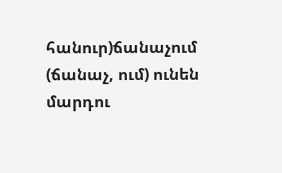հանուր)ճանաչում (ճանաչ, ում) ունեն մարդու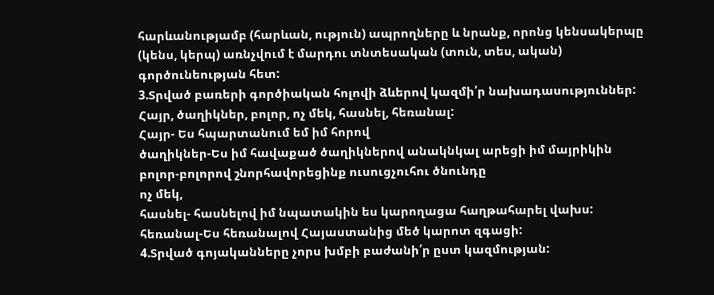հարևանությամբ (հարևան, ություն) ապրողները և նրանք, որոնց կենսակերպը (կենս, կերպ) առնչվում է մարդու տնտեսական (տուն, տես, ական) գործունեության հետ:
3.Տրված բառերի գործիական հոլովի ձևերով կազմի՛ր նախադասություններ:
Հայր, ծաղիկներ, բոլոր, ոչ մեկ, հասնել, հեռանալ:
Հայր- Ես հպարտանում եմ իմ հորով
ծաղիկներ-Ես իմ հավաքած ծաղիկներով անակնկալ արեցի իմ մայրիկին
բոլոր-բոլորով շնորհավորեցինք ուսուցչուհու ծնունդը
ոչ մեկ,
հասնել- հասնելով իմ նպատակին ես կարողացա հաղթահարել վախս:
հեռանալ-Ես հեռանալով Հայաստանից մեծ կարոտ զգացի:
4.Տրված գոյականները չորս խմբի բաժանի՛ր ըստ կազմության: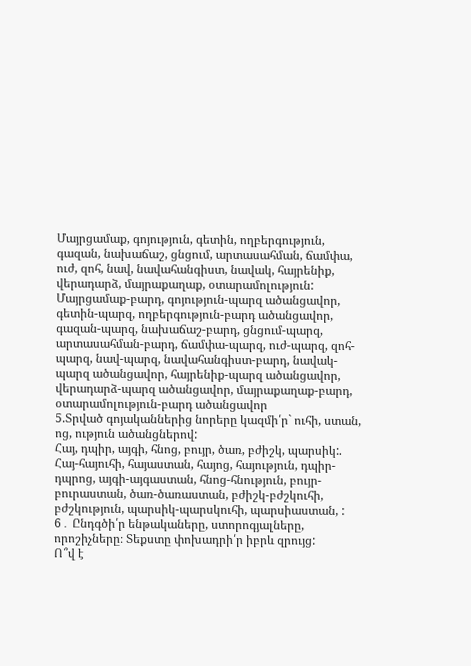Մայրցամաք, գոյություն, գետին, ողբերգություն, գազան, նախաճաշ, ցնցում, արտասահման, ճամփա, ուժ, զոհ, նավ, նավահանգիստ, նավակ, հայրենիք, վերադարձ, մայրաքաղաք, օտարամոլություն:
Մայրցամաք-բարդ, գոյություն-պարզ ածանցավոր, գետին-պարզ, ողբերգություն-բարդ ածանցավոր, գազան-պարզ, նախաճաշ-բարդ, ցնցում-պարզ, արտասահման-բարդ, ճամփա-պարզ, ուժ-պարզ, զոհ-պարզ, նավ-պարզ, նավահանգիստ-բարդ, նավակ-պարզ ածանցավոր, հայրենիք-պարզ ածանցավոր, վերադարձ-պարզ ածանցավոր, մայրաքաղաք-բարդ, օտարամոլություն-բարդ ածանցավոր
5.Տրված գոյականներից նորերը կազմի՛ր` ուհի, ստան, ոց, ություն ածանցներով:
Հայ, դպիր, այգի, հնոց, բույր, ծառ, բժիշկ, պարսիկ:.
Հայ-հայուհի, հայաստան, հայոց, հայություն, դպիր-դպրոց, այգի-այգաստան, հնոց-հնություն, բույր-բուրաստան, ծառ-ծառաստան, բժիշկ-բժշկուհի, բժշկություն, պարսիկ-պարսկուհի, պարսիաստան, :
6․ Ընդգծի՛ր ենթակաները, ստորոգյալները, որոշիչները։ Տեքստը փոխադրի՛ր իբրև զրույց:
Ո՞վ է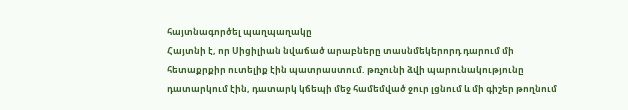հայտնագործել պաղպաղակը
Հայտնի է, որ Սիցիլիան նվաճած արաբները տասնմեկերորդ դարում մի հետաքրքիր ուտելիք էին պատրաստում. թռչունի ձվի պարունակությունը դատարկում էին, դատարկ կճեպի մեջ համեմված ջուր լցնում և մի գիշեր թողնում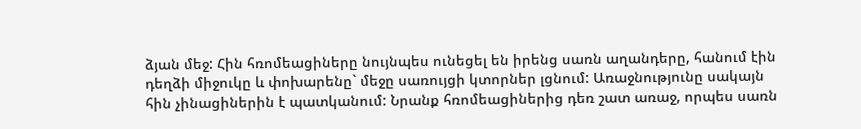ձյան մեջ: Հին հռոմեացիները նույնպես ունեցել են իրենց սառն աղանդերը, հանում էին դեղձի միջուկը և փոխարենը` մեջը սառույցի կտորներ լցնում: Առաջնությունը սակայն հին չինացիներին է պատկանում: Նրանք հռոմեացիներից դեռ շատ առաջ, որպես սառն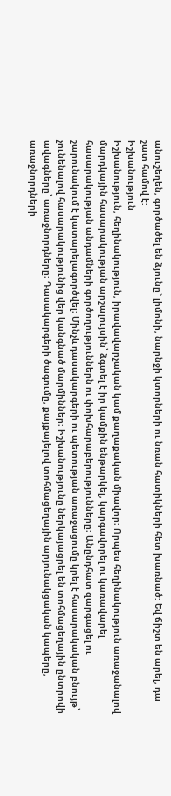անուշեղեն, գործածել են ձյունը` լիմոնի, նարնջի կտորների ու նռան հատիկների հետ խառնած: Եվ ճիշտ են արել, դա շատ համով է:
Իշխանություն
Իշխանություն, հեղինակություն, իրավավարչական կամ քաղաքական միավոր։ Որպես հեղինակություն առաջանալով մարդկային հասարակության արշալույսին՝ ձգտել է իր կամքին ենթարկել, կարգավորել ու կառավարել հասարակության անդամների գործողություններն ու փոխհարաբերությունները։ Անընդհատ զարգացել ու շարունակում է կատարելագործվել։ Մինչև դասակարգերի ու պետության առաջացումը կրել է հասարակական բնույթ՝ չունենալով հասարակությունից վեր կանգնած մարմիններ։ Իշխանությունը ներկայացրել են տոհմացեղային ընտրովի ավագները՝ առաջնորդները։ Դասակարգերի ծագումը, քայքայելով տոհմացեղային արյունակցական կապերը, առաջնորդների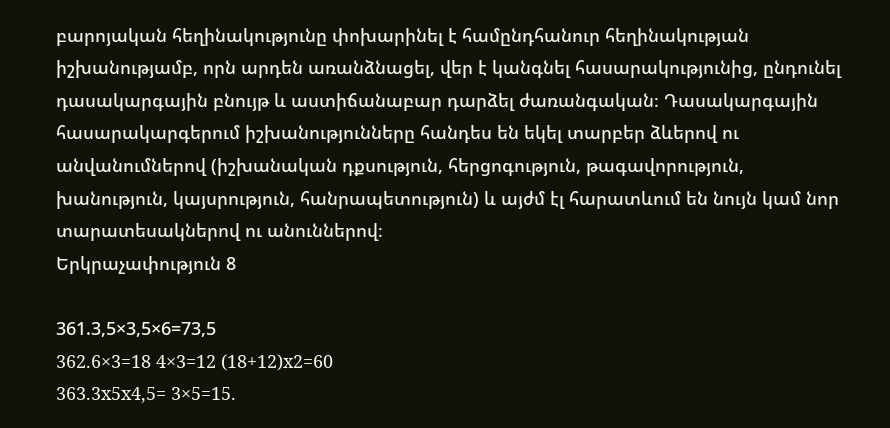բարոյական հեղինակությունը փոխարինել է համընդհանուր հեղինակության իշխանությամբ, որն արդեն առանձնացել, վեր է կանգնել հասարակությունից, ընդունել դասակարգային բնույթ և աստիճանաբար դարձել ժառանգական։ Դասակարգային հասարակարգերում իշխանությունները հանդես են եկել տարբեր ձևերով ու անվանումներով (իշխանական դքսություն, հերցոգություն, թագավորություն, խանություն, կայսրություն, հանրապետություն) և այժմ էլ հարատևում են նույն կամ նոր տարատեսակներով ու անուններով։
Երկրաչափություն 8

361.3,5×3,5×6=73,5
362.6×3=18 4×3=12 (18+12)x2=60
363.3x5x4,5= 3×5=15.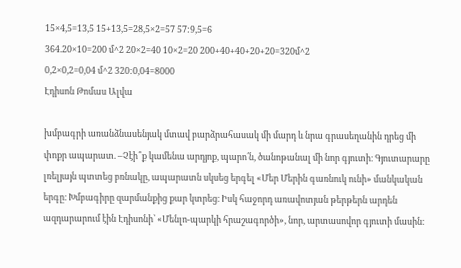15×4,5=13,5 15+13,5=28,5×2=57 57:9,5=6
364.20×10=200 մ^2 20×2=40 10×2=20 200+40+40+20+20=320մ^2
0,2×0,2=0,04 մ^2 320:0,04=8000
Էդիսոն Թոմաս Ալվա

խմբագրի առանձնասենյակ մտավ բարձրահասակ մի մարդ և նրա գրասեղանին դրեց մի փոքր ապարատ. –Չէի՞ք կամենա արդյոք, պարո՛ն, ծանոթանալ մի նոր գյուտի։ Գյուտարարը լռելյայն պտտեց բռնակը, ապարատն սկսեց երգել «Մեր Մերին գառնուկ ունի» մանկական երգը։ Խմբագիրը զարմանքից քար կտրեց։ Իսկ հաջորդ առավոտյան թերթերն արդեն ազդարարում էին Էդիսոնի՝ «Մենլո-պարկի հրաշագործի», նոր, արտասովոր գյուտի մասին։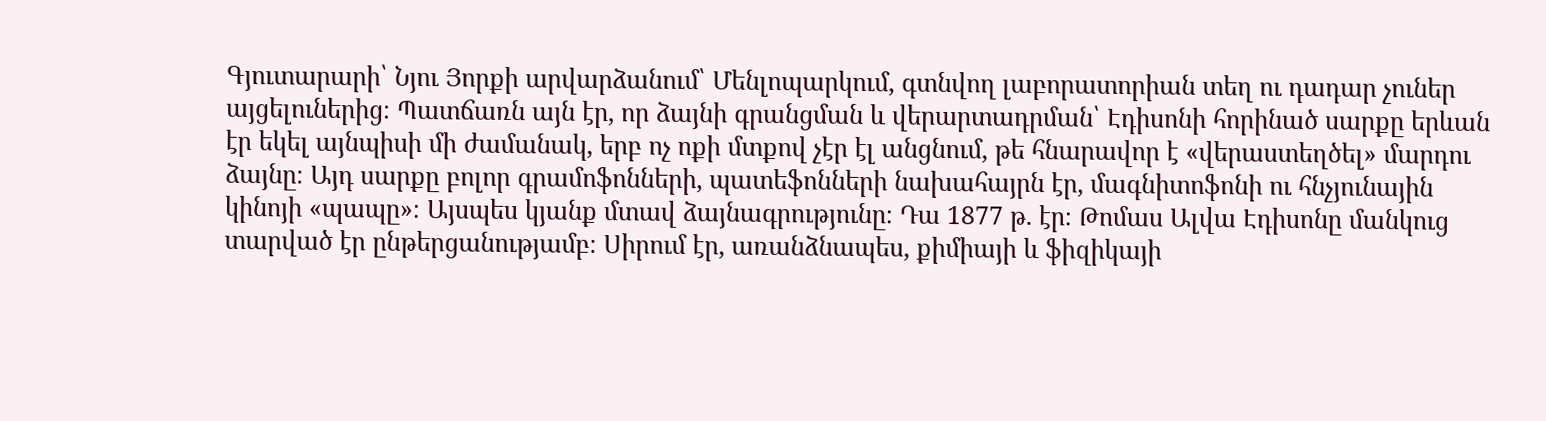Գյուտարարի՝ Նյու Յորքի արվարձանում՝ Մենլոպարկում, գտնվող լաբորատորիան տեղ ու դադար չուներ այցելուներից։ Պատճառն այն էր, որ ձայնի գրանցման և վերարտադրման՝ Էդիսոնի հորինած սարքը երևան էր եկել այնպիսի մի ժամանակ, երբ ոչ ոքի մտքով չէր էլ անցնում, թե հնարավոր է «վերաստեղծել» մարդու ձայնը։ Այդ սարքը բոլոր գրամոֆոնների, պատեֆոնների նախահայրն էր, մագնիտոֆոնի ու հնչյունային կինոյի «պապը»։ Այսպես կյանք մտավ ձայնագրությունը։ Դա 1877 թ. էր։ Թոմաս Ալվա Էդիսոնը մանկուց տարված էր ընթերցանությամբ։ Սիրում էր, առանձնապես, քիմիայի և ֆիզիկայի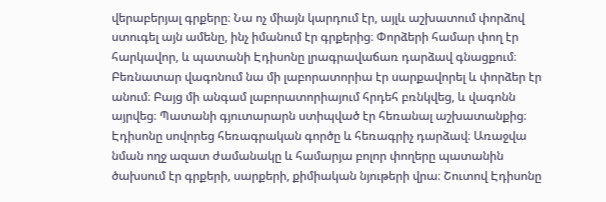վերաբերյալ գրքերը։ Նա ոչ միայն կարդում էր, այլև աշխատում փորձով ստուգել այն ամենը, ինչ իմանում էր գրքերից։ Փորձերի համար փող էր հարկավոր, և պատանի Էդիսոնը լրագրավաճառ դարձավ գնացքում։ Բեռնատար վագոնում նա մի լաբորատորիա էր սարքավորել և փորձեր էր անում։ Բայց մի անգամ լաբորատորիայում հրդեհ բռնկվեց, և վագոնն այրվեց։ Պատանի գյուտարարն ստիպված էր հեռանալ աշխատանքից։ Էդիսոնը սովորեց հեռագրական գործը և հեռագրիչ դարձավ։ Առաջվա նման ողջ ազատ ժամանակը և համարյա բոլոր փողերը պատանին ծախսում էր գրքերի, սարքերի, քիմիական նյութերի վրա։ Շուտով Էդիսոնը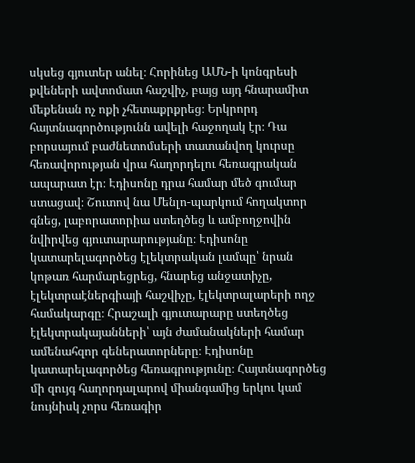սկսեց գյուտեր անել։ Հորինեց ԱՄՆ-ի կոնգրեսի քվեների ավտոմատ հաշվիչ, բայց այդ հնարամիտ մեքենան ոչ ոքի չհետաքրքրեց։ Երկրորդ հայտնագործությունն ավելի հաջողակ էր։ Դա բորսայում բաժնետոմսերի տատանվող կուրսը հեռավորության վրա հաղորդելու հեռագրական ապարատ էր։ Էդիսոնը դրա համար մեծ գումար ստացավ։ Շուտով նա Մենլո-պարկում հողակտոր գնեց, լաբորատորիա ստեղծեց և ամբողջովին նվիրվեց գյուտարարությանը։ Էդիսոնը կատարելագործեց էլեկտրական լամպը՝ նրան կոթառ հարմարեցրեց, հնարեց անջատիչը, էլեկտրաէներգիայի հաշվիչը, էլեկտրալարերի ողջ համակարգը։ Հրաշալի գյուտարարը ստեղծեց էլեկտրակայանների՝ այն ժամանակների համար ամենահզոր գեներատորները։ Էդիսոնը կատարելագործեց հեռագրությունը։ Հայտնագործեց մի զույգ հաղորդալարով միանգամից երկու կամ նույնիսկ չորս հեռագիր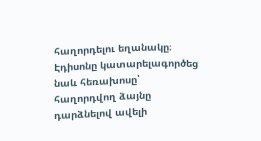հաղորդելու եղանակը։ Էդիսոնը կատարելագործեց նաև հեռախոսը՝ հաղորդվող ձայնը դարձնելով ավելի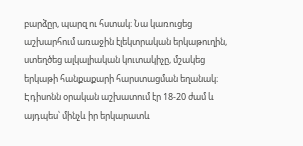բարձըր, պարզ ու հստակ։ Նա կառուցեց աշխարհում առաջին էլեկտրական երկաթուղին, ստեղծեց ալկալիական կուտակիչը, մշակեց երկաթի հանքաքարի հարստացման եղանակ։ Էդիսոնն օրական աշխատում էր 18-20 ժամ և այդպես՝ մինչև իր երկարատև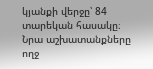կյանքի վերջը՝ 84 տարեկան հասակը։ Նրա աշխատանքները ողջ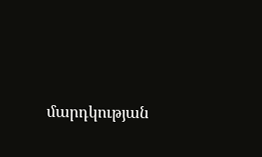մարդկության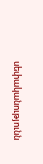սեփականությունն